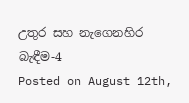උතුර සහ නැගෙනහිර බැඳීම-4
Posted on August 12th,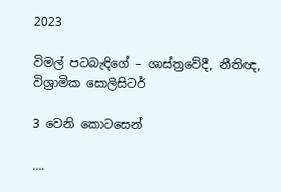2023

විමල් පටබැඳිගේ – ශාස්ත්‍රවේදී, නීතිඥ, විශ්‍රාමික සොලිසිටර්

3 වෙනි කොටසෙන්

….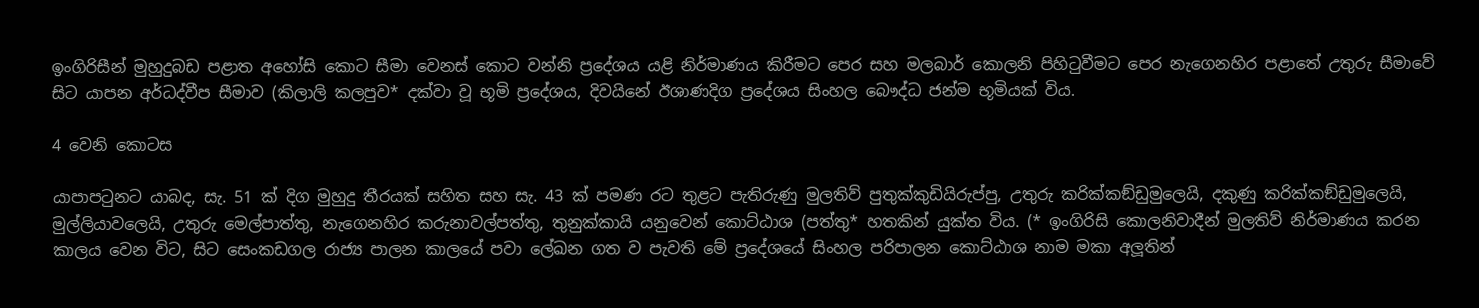ඉංගිරිසීන් මුහුදුබඩ පළාත අහෝසි කොට සීමා වෙනස් කොට වන්නි ප්‍රදේශය යළි නිර්මාණය කිරීමට පෙර සහ මලබාර් කොලනි පිහිටුවීමට පෙර නැගෙනහිර පළාතේ උතුරු සීමාවේ සිට යාපන අර්ධද්වීප සීමාව (කිලාලි කලපුව* දක්වා වූ භූමි ප්‍රදේශය, දිවයිනේ ඊශාණදිග ප්‍රදේශය සිංහල බෞද්ධ ජන්ම භූමියක් විය.

4 වෙනි කොටස

යාපාපටුනට යාබද, සැ. 51 ක් දිග මුහුදු තීරයක් සහිත සහ සැ. 43 ක් පමණ රට තුළට පැතිරුණු මුලතිව් පුතුක්කුඩියිරුප්පු, උතුරු කරික්කඞ්ඩුමුලෙයි, දකුණු කරික්කඞ්ඩුමුලෙයි, මුල්ලියාවලෙයි, උතුරු මෙල්පාත්තු, නැගෙනහිර කරුනාවල්පත්තු, තුනුක්කායි යනුවෙන් කොට්ඨාශ (පත්තු* හතකින් යුක්ත විය. (* ඉංගිරිසි කොලනිවාදීන් මුලතිව් නිර්මාණය කරන කාලය වෙන විට, සිට සෙංකඩගල රාජ්‍ය පාලන කාලයේ පවා ලේඛන ගත ව පැවති මේ ප්‍රදේශයේ සිංහල පරිපාලන කොට්ඨාශ නාම මකා අලූතින්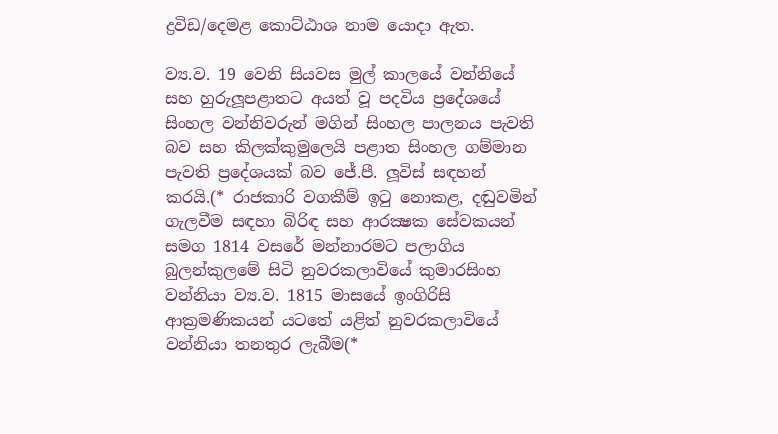ද්‍රවිඩ/දෙමළ කොට්ඨාශ නාම යොදා ඇත.

ව්‍ය.ව. 19 වෙනි සියවස මුල් කාලයේ වන්නියේ සහ හුරුලූපළාතට අයත් වූ පදවිය ප්‍රදේශයේ සිංහල වන්නිවරුන් මගින් සිංහල පාලනය පැවති බව සහ කිලක්කුමුලෙයි පළාත සිංහල ගම්මාන පැවති ප්‍රදේශයක් බව ජේ.පී. ලූවිස් සඳහන් කරයි.(* රාජකාරි වගකීම් ඉටු නොකළ, දඬුවමින් ගැලවීම සඳහා බිරිඳ සහ ආරක්‍ෂක සේවකයන් සමග 1814 වසරේ මන්නාරමට පලාගිය බුලන්කුලමේ සිටි නුවරකලාවියේ කුමාරසිංහ වන්නියා ව්‍ය.ව. 1815 මාසයේ ඉංගිරිසි ආක්‍රමණිකයන් යටතේ යළිත් නුවරකලාවියේ වන්නියා තනතුර ලැබීම(*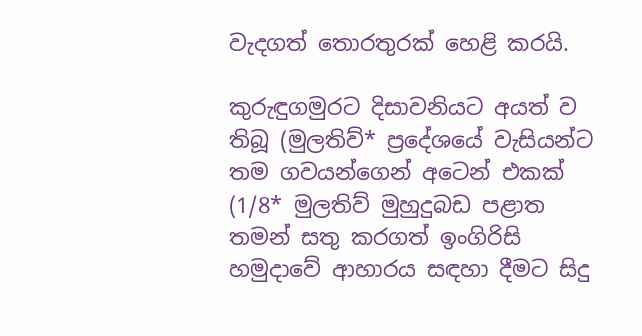වැදගත් තොරතුරක් හෙළි කරයි.

කුරුඳුගමුරට දිසාවනියට අයත් ව තිබූ (මුලතිව්* ප්‍රදේශයේ වැසියන්ට තම ගවයන්ගෙන් අටෙන් එකක් (1/8* මුලතිව් මුහුදුබඩ පළාත තමන් සතු කරගත් ඉංගිරිසි හමුදාවේ ආහාරය සඳහා දීමට සිදු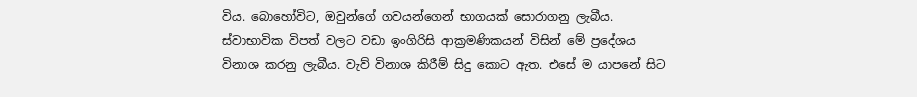විය. බොහෝවිට, ඔවුන්ගේ ගවයන්ගෙන් භාගයක් සොරාගනු ලැබීය. ස්වාභාවික විපත් වලට වඩා ඉංගිරිසි ආක්‍රමණිකයන් විසින් මේ ප්‍රදේශය විනාශ කරනු ලැබීය. වැව් විනාශ කිරීම් සිදු කොට ඇත. එසේ ම යාපනේ සිට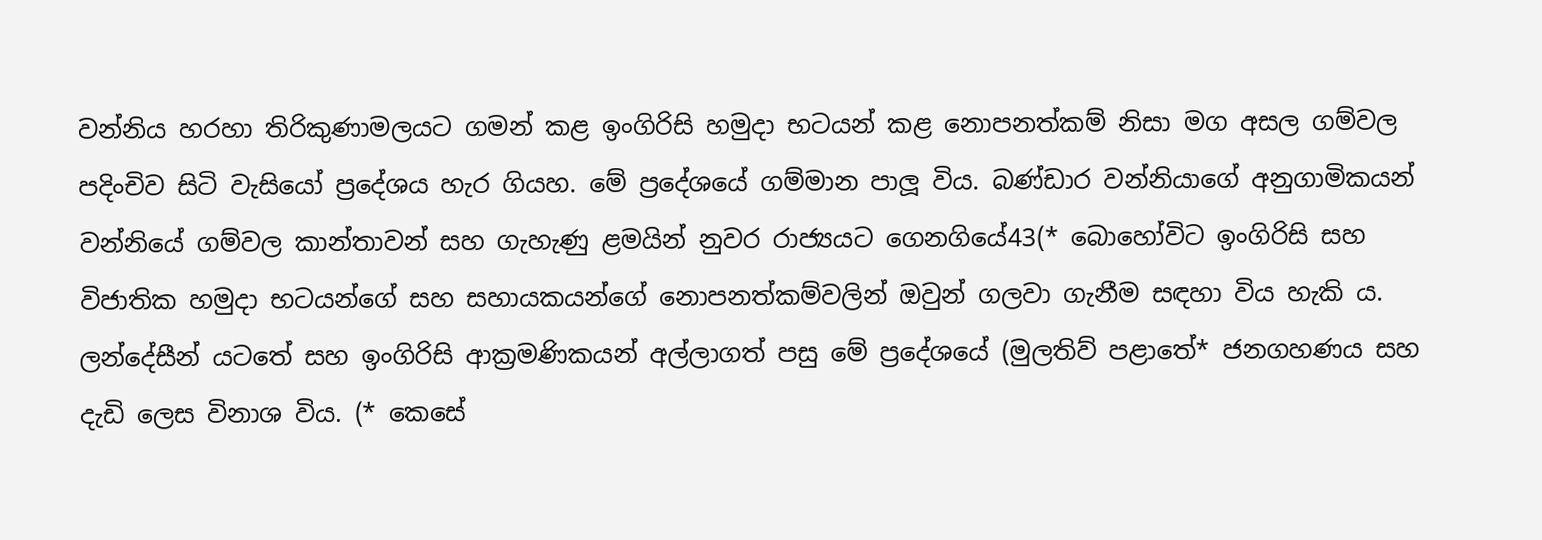වන්නිය හරහා තිරිකුණාමලයට ගමන් කළ ඉංගිරිසි හමුදා භටයන් කළ නොපනත්කම් නිසා මග අසල ගම්වල පදිංචිව සිටි වැසියෝ ප්‍රදේශය හැර ගියහ. මේ ප්‍රදේශයේ ගම්මාන පාලූ විය. බණ්ඩාර වන්නියාගේ අනුගාමිකයන් වන්නියේ ගම්වල කාන්තාවන් සහ ගැහැණු ළමයින් නුවර රාජ්‍යයට ගෙනගියේ43(* බොහෝවිට ඉංගිරිසි සහ විජාතික හමුදා භටයන්ගේ සහ සහායකයන්ගේ නොපනත්කම්වලින් ඔවුන් ගලවා ගැනීම සඳහා විය හැකි ය. ලන්දේසීන් යටතේ සහ ඉංගිරිසි ආක්‍රමණිකයන් අල්ලාගත් පසු මේ ප්‍රදේශයේ (මුලතිව් පළාතේ* ජනගහණය සහ දැඩි ලෙස විනාශ විය. (* කෙසේ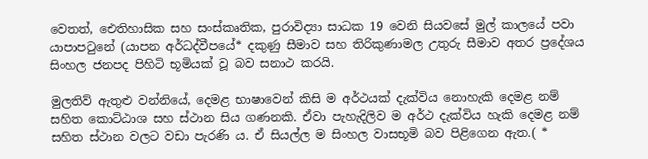වෙතත්, ඓතිහාසික සහ සංස්කෘතික, පුරාවිද්‍යා සාධක 19 වෙනි සියවසේ මුල් කාලයේ පවා යාපාපටුනේ (යාපන අර්ධද්වීපයේ* දකුණු සීමාව සහ තිරිකුණාමල උතුරු සීමාව අතර ප්‍රදේශය සිංහල ජනපද පිහිටි භූමියක් වූ බව සනාථ කරයි.

මුලතිව් ඇතුළු වන්නියේ, දෙමළ භාෂාවෙන් කිසි ම අර්ථයක් දැක්විය නොහැකි දෙමළ නම් සහිත කොට්ඨාශ සහ ස්ථාන සිය ගණනකි. ඒවා පැහැදිලිව ම අර්ථ දැක්විය හැකි දෙමළ නම් සහිත ස්ථාන වලට වඩා පැරණි ය. ඒ සියල්ල ම සිංහල වාසභූමි බව පිළිගෙන ඇත.( *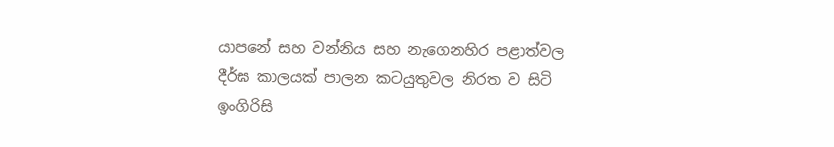යාපනේ සහ වන්නිය සහ නැගෙනහිර පළාත්වල දීර්ඝ කාලයක් පාලන කටයුතුවල නිරත ව සිටි ඉංගිරිසි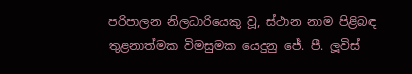පරිපාලන නිලධාරියෙකු වූ, ස්ථාන නාම පිළිබඳ තුළනාත්මක විමසුමක යෙදුනු ජේ. පී. ලූවිස්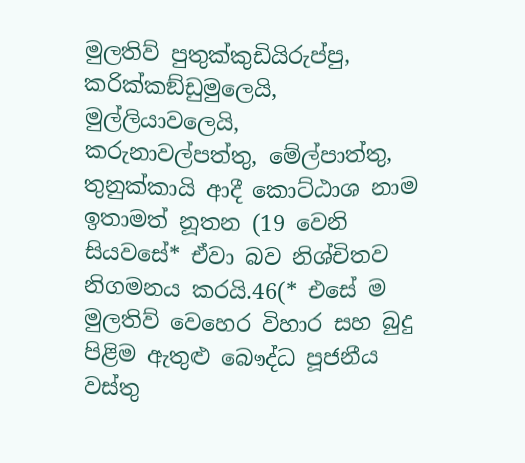මුලතිව් පුතුක්කුඩියිරුප්පු, කරික්කඞ්ඩුමුලෙයි, මුල්ලියාවලෙයි, කරුනාවල්පත්තු, මේල්පාත්තු, තුනුක්කායි ආදී කොට්ඨාශ නාම ඉතාමත් නූතන (19 වෙනි සියවසේ* ඒවා බව නිශ්චිතව නිගමනය කරයි.46(* එසේ ම මුලතිව් වෙහෙර විහාර සහ බුදු පිළිම ඇතුළු බෞද්ධ පූජනීය වස්තු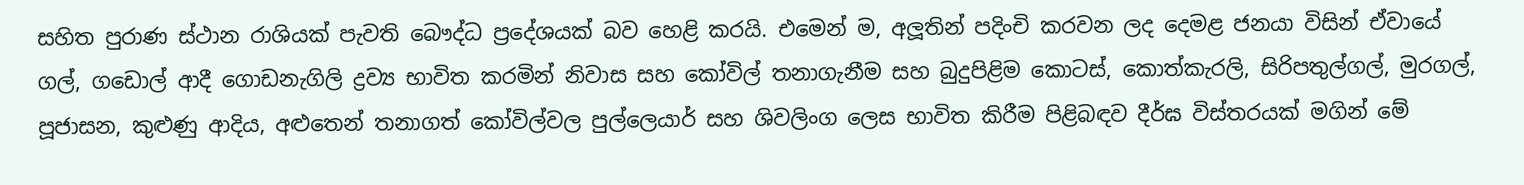සහිත පුරාණ ස්ථාන රාශියක් පැවති බෞද්ධ ප්‍රදේශයක් බව හෙළි කරයි. එමෙන් ම, අලූතින් පදිංචි කරවන ලද දෙමළ ජනයා විසින් ඒවායේ ගල්, ගඩොල් ආදී ගොඩනැගිලි ද්‍රව්‍ය භාවිත කරමින් නිවාස සහ කෝවිල් තනාගැනීම සහ බුදුපිළිම කොටස්, කොත්කැරලි, සිරිපතුල්ගල්, මුරගල්, පූජාසන, කුළුණු ආදිය, අළුතෙන් තනාගත් කෝවිල්වල පුල්ලෙයාර් සහ ශිවලිංග ලෙස භාවිත කිරීම පිළිබඳව දීර්ඝ විස්තරයක් මගින් මේ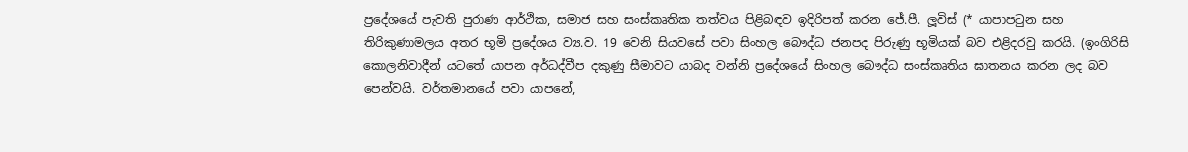ප්‍රදේශයේ පැවති පුරාණ ආර්ථික, සමාජ සහ සංස්කෘතික තත්වය පිළිබඳව ඉදිරිපත් කරන ජේ.පී. ලූවිස් (* යාපාපටුන සහ තිරිකුණාමලය අතර භූමි ප්‍රදේශය ව්‍ය.ව. 19 වෙනි සියවසේ පවා සිංහල බෞද්ධ ජනපද පිරුණු භූමියක් බව එළිදරවු කරයි. (ඉංගිරිසි කොලනිවාදීන් යටතේ යාපන අර්ධද්වීප දකුණු සීමාවට යාබද වන්නි ප්‍රදේශයේ සිංහල බෞද්ධ සංස්කෘතිය ඝාතනය කරන ලද බව පෙන්වයි. වර්තමානයේ පවා යාපනේ,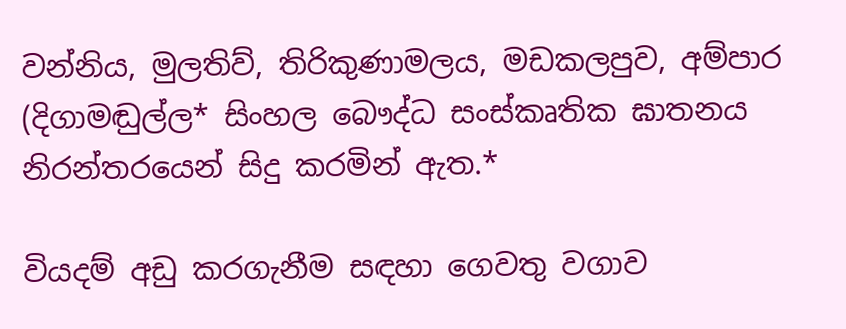වන්නිය, මුලතිව්, තිරිකුණාමලය, මඩකලපුව, අම්පාර (දිගාමඬුල්ල* සිංහල බෞද්ධ සංස්කෘතික ඝාතනය නිරන්තරයෙන් සිදු කරමින් ඇත.*

වියදම් අඩු කරගැනීම සඳහා ගෙවතු වගාව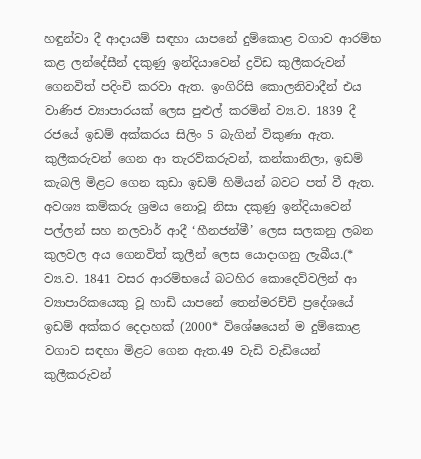හඳුන්වා දී ආදායම් සඳහා යාපනේ දුම්කොළ වගාව ආරම්භ කළ ලන්දේසීන් දකුණු ඉන්දියාවෙන් ද්‍රවිඩ කුලීකරුවන් ගෙනවිත් පදිංචි කරවා ඇත. ඉංගිරිසි කොලනිවාදීන් එය වාණිජ ව්‍යාපාරයක් ලෙස පුළුල් කරමින් ව්‍ය.ව. 1839 දී රජයේ ඉඩම් අක්කරය සිලිං 5 බැගින් විකුණා ඇත. කුලීකරුවන් ගෙන ආ තැරව්කරුවන්, කන්කානිලා, ඉඩම් කැබලි මිළට ගෙන කුඩා ඉඩම් හිමියන් බවට පත් වී ඇත. අවශ්‍ය කම්කරු ශ්‍රමය නොවූ නිසා දකුණු ඉන්දියාවෙන් පල්ලන් සහ නලවාර් ආදී ‘හීනජන්මී’ ලෙස සලකනු ලබන කුලවල අය ගෙනවිත් කූලීන් ලෙස යොදාගනු ලැබීය.(* ව්‍ය.ව. 1841 වසර ආරම්භයේ බටහිර කොදෙව්වලින් ආ ව්‍යාපාරිකයෙකු වූ හාඩි යාපනේ තෙන්මරච්චි ප්‍රදේශයේ ඉඩම් අක්කර දෙදාහක් (2000* විශේෂයෙන් ම දුම්කොළ වගාව සඳහා මිළට ගෙන ඇත.49 වැඩි වැඩියෙන් කුලීකරුවන්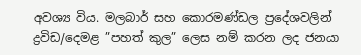අවශ්‍ය විය. මලබාර් සහ කොරමණ්ඩල ප්‍රදේශවලින් ද්‍රවිඩ/දෙමළ ”පහත් කුල” ලෙස නම් කරන ලද ජනයා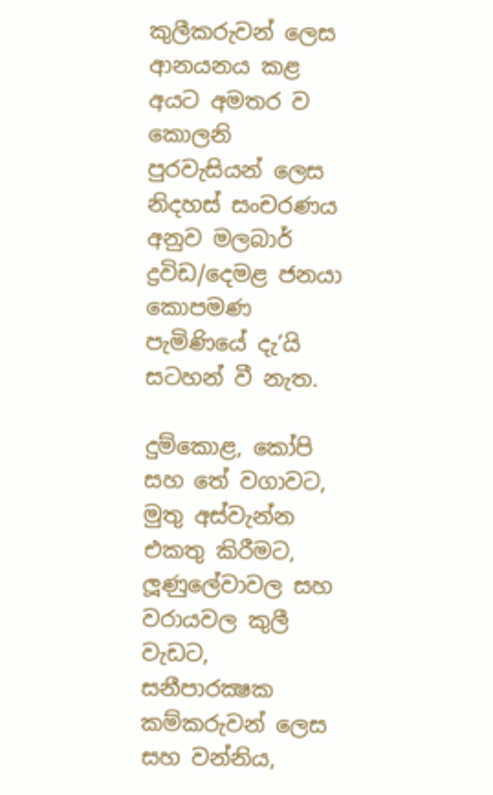කුලීකරුවන් ලෙස ආනයනය කළ අයට අමතර ව කොලනි පුරවැසියන් ලෙස නිදහස් සංචරණය අනුව මලබාර් ද්‍රවිඩ/දෙමළ ජනයා කොපමණ පැමිණියේ දැ’යි සටහන් වී නැත.

දුම්කොළ, කෝපි සහ තේ වගාවට, මුතු අස්වැන්න එකතු කිරීමට, ලූණුලේවාවල සහ වරායවල කුලී වැඩට, සනීපාරක්‍ෂක කම්කරුවන් ලෙස සහ වන්නිය,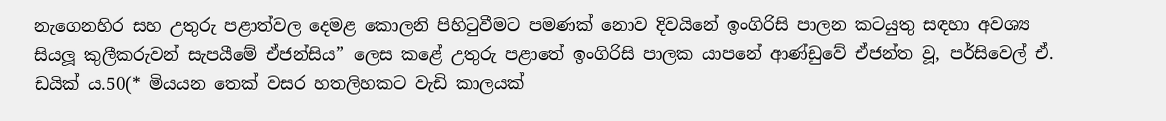නැගෙනහිර සහ උතුරු පළාත්වල දෙමළ කොලනි පිහිටුවීමට පමණක් නොව දිවයිනේ ඉංගිරිසි පාලන කටයුතු සඳහා අවශ්‍ය සියලූ කුලීකරුවන් සැපයීමේ ඒජන්සිය” ලෙස කළේ උතුරු පළාතේ ඉංගිරිසි පාලක යාපනේ ආණ්ඩුවේ ඒජන්ත වූ, පර්සිවෙල් ඒ. ඩයික් ය.50(* මියයන තෙක් වසර හතලිහකට වැඩි කාලයක්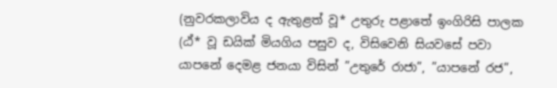(නුවරකලාවිය ද ඇතුළත් වූ* උතුරු පළාතේ ඉංගිරිසි පාලක (ඨ්* වූ ඩයික් මියගිය පසුව ද, විසිවෙනි සියවසේ පවා යාපනේ දෙමළ ජනයා විසින් ”උතුරේ රාජා”, ”යාපනේ රජ”,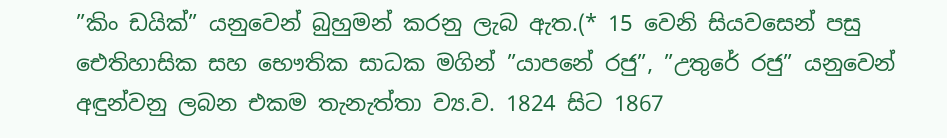”කිං ඩයික්” යනුවෙන් බුහුමන් කරනු ලැබ ඇත.(* 15 වෙනි සියවසෙන් පසු ඓතිහාසික සහ භෞතික සාධක මගින් ”යාපනේ රජු”, ”උතුරේ රජු” යනුවෙන් අඳුන්වනු ලබන එකම තැනැත්තා ව්‍ය.ව. 1824 සිට 1867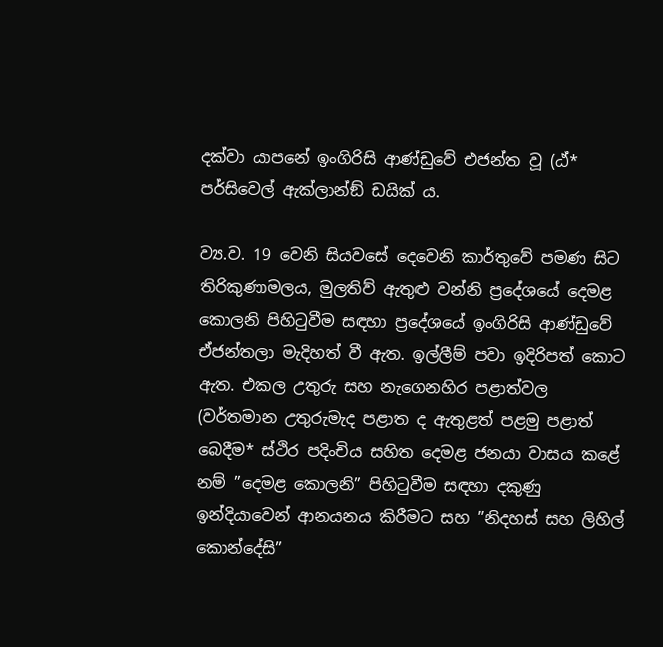දක්වා යාපනේ ඉංගිරිසි ආණ්ඩුවේ එජන්ත වූ (ඨ්* පර්සිවෙල් ඇක්ලාන්ඞ් ඩයික් ය.

ව්‍ය.ව. 19 වෙනි සියවසේ දෙවෙනි කාර්තුවේ පමණ සිට තිරිකුණාමලය, මුලතිව් ඇතුළු වන්නි ප්‍රදේශයේ දෙමළ කොලනි පිහිටුවීම සඳහා ප්‍රදේශයේ ඉංගිරිසි ආණ්ඩුවේ ඒජන්තලා මැදිහත් වී ඇත. ඉල්ලීම් පවා ඉදිරිපත් කොට ඇත. එකල උතුරු සහ නැගෙනහිර පළාත්වල (වර්තමාන උතුරුමැද පළාත ද ඇතුළත් පළමු පළාත් බෙදීම* ස්ථිර පදිංචිය සහිත දෙමළ ජනයා වාසය කළේ නම් ”දෙමළ කොලනි” පිහිටුවීම සඳහා දකුණු ඉන්දියාවෙන් ආනයනය කිරීමට සහ ”නිදහස් සහ ලිහිල් කොන්දේසි”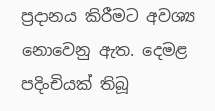ප්‍රදානය කිරීමට අවශ්‍ය නොවෙනු ඇත. දෙමළ පදිංචියක් තිබූ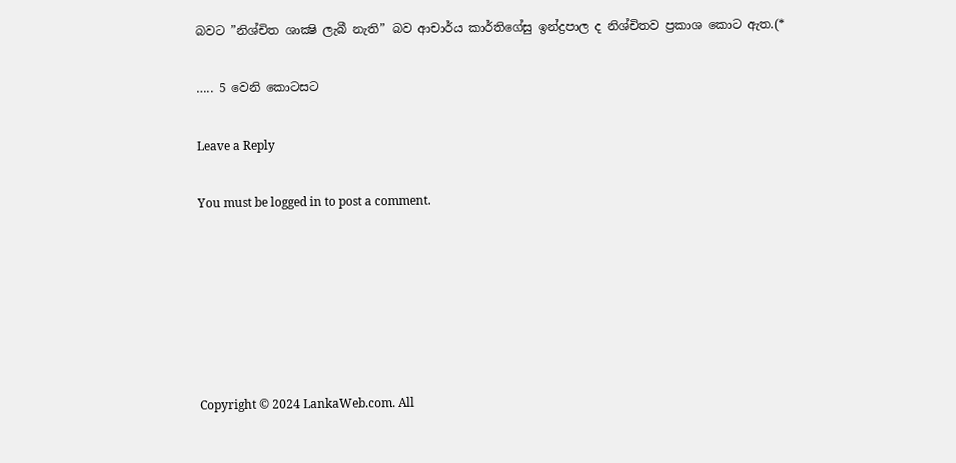බවට ”නිශ්චිත ශාක්‍ෂි ලැබී නැති” බව ආචාර්ය කාර්තිගේසු ඉන්ද්‍රපාල ද නිශ්චිතව ප්‍රකාශ කොට ඇත.(*

….. 5 වෙනි කොටසට

Leave a Reply

You must be logged in to post a comment.






Copyright © 2024 LankaWeb.com. All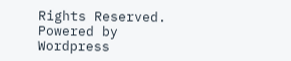Rights Reserved. Powered by Wordpress